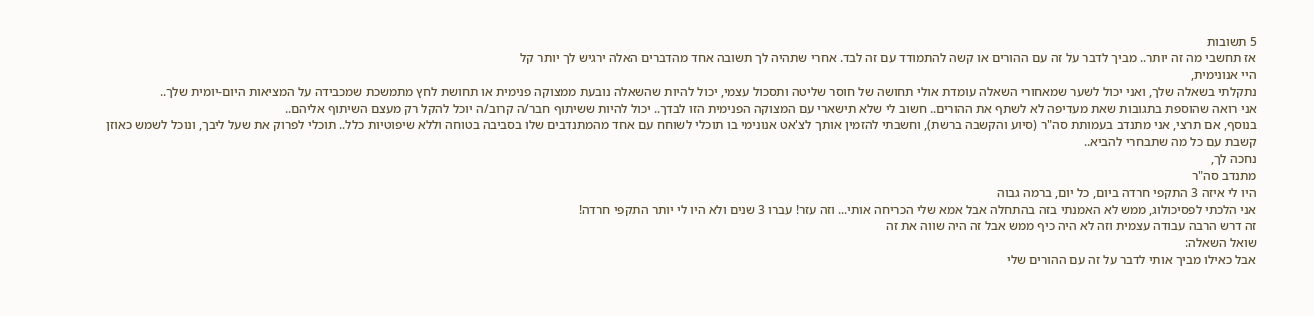5 תשובות
אז תחשבי מה זה יותר.. מביך לדבר על זה עם ההורים או קשה להתמודד עם זה לבד. אחרי שתהיה לך תשובה אחד מהדברים האלה ירגיש לך יותר קל
היי אנונימית,
נתקלתי בשאלה שלך, ואני יכול לשער שמאחורי השאלה עומדת אולי תחושה של חוסר שליטה ותסכול עצמי, יכול להיות שהשאלה נובעת ממצוקה פנימית או תחושת לחץ מתמשכת שמכבידה על המציאות היום-יומית שלך..
אני רואה שהוספת בתגובות שאת מעדיפה לא לשתף את ההורים.. חשוב לי שלא תישארי עם המצוקה הפנימית הזו לבדך.. יכול להיות ששיתוף חבר/ה קרוב/ה יוכל להקל רק מעצם השיתוף אליהם..
בנוסף, אם תרצי, אני מתנדב בעמותת סה"ר (סיוע והקשבה ברשת), וחשבתי להזמין אותך לצ'אט אנונימי בו תוכלי לשוחח עם אחד מהמתנדבים שלו בסביבה בטוחה וללא שיפוטיות כלל.. תוכלי לפרוק את שעל ליבך, ונוכל לשמש כאוזן קשבת עם כל מה שתבחרי להביא..
נחכה לך,
מתנדב סה"ר
היו לי איזה 3 התקפי חרדה ביום, כל יום, ברמה גבוה
אני הלכתי לפסיכולוג, ממש לא האמנתי בזה בהתחלה אבל אמא שלי הכריחה אותי... וזה עזר! עברו 3 שנים ולא היו לי יותר התקפי חרדה!
זה דרש הרבה עבודה עצמית וזה לא היה כיף ממש אבל זה היה שווה את זה
שואל השאלה:
אבל כאילו מביך אותי לדבר על זה עם ההורים שלי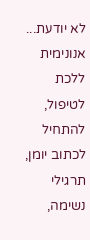לא יודעת...
אנונימית
ללכת לטיפול, להתחיל לכתוב יומן, תרגילי נשימה,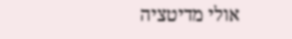אולי מדיטציה